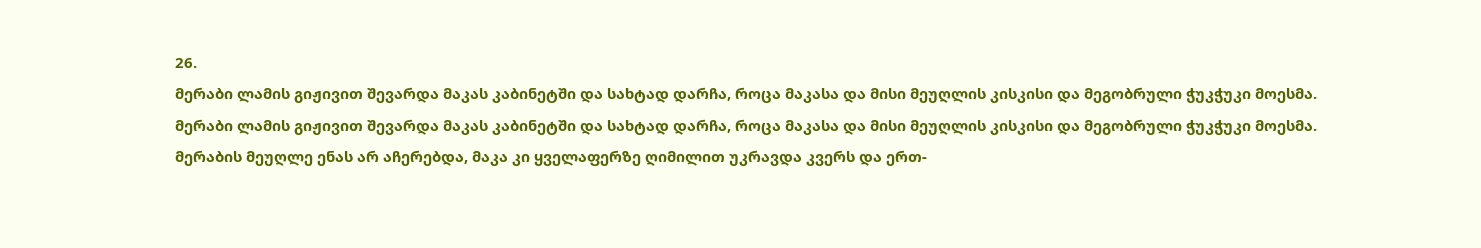26.
მერაბი ლამის გიჟივით შევარდა მაკას კაბინეტში და სახტად დარჩა, როცა მაკასა და მისი მეუღლის კისკისი და მეგობრული ჭუკჭუკი მოესმა.
მერაბი ლამის გიჟივით შევარდა მაკას კაბინეტში და სახტად დარჩა, როცა მაკასა და მისი მეუღლის კისკისი და მეგობრული ჭუკჭუკი მოესმა.
მერაბის მეუღლე ენას არ აჩერებდა, მაკა კი ყველაფერზე ღიმილით უკრავდა კვერს და ერთ-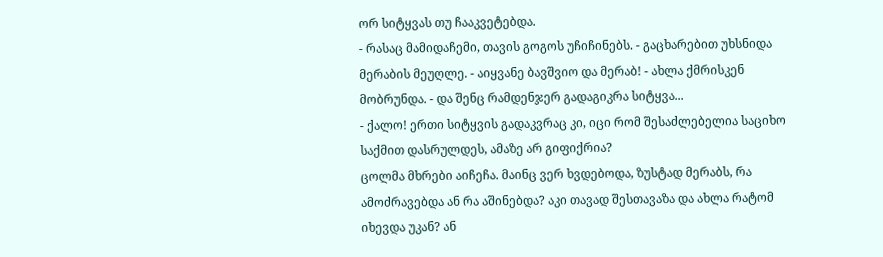ორ სიტყვას თუ ჩააკვეტებდა.
- რასაც მამიდაჩემი, თავის გოგოს უჩიჩინებს. - გაცხარებით უხსნიდა მერაბის მეუღლე. - აიყვანე ბავშვიო და მერაბ! - ახლა ქმრისკენ მობრუნდა. - და შენც რამდენჯერ გადაგიკრა სიტყვა...
- ქალო! ერთი სიტყვის გადაკვრაც კი, იცი რომ შესაძლებელია საციხო საქმით დასრულდეს, ამაზე არ გიფიქრია?
ცოლმა მხრები აიჩეჩა. მაინც ვერ ხვდებოდა, ზუსტად მერაბს, რა ამოძრავებდა ან რა აშინებდა? აკი თავად შესთავაზა და ახლა რატომ იხევდა უკან? ან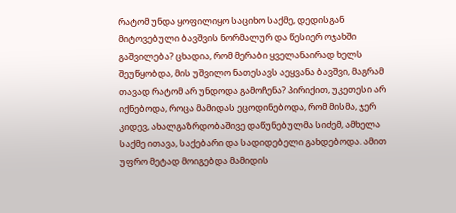რატომ უნდა ყოფილიყო საციხო საქმე, დედისგან მიტოვებული ბავშვის ნორმალურ და წესიერ ოჯახში გაშვილება? ცხადია, რომ მერაბი ყველანაირად ხელს შეუწყობდა, მის უშვილო ნათესავს აეყვანა ბავშვი, მაგრამ თავად რატომ არ უნდოდა გამოჩენა? პირიქით, უკეთესი არ იქნებოდა, როცა მამიდას ეცოდინებოდა, რომ მისმა, ჯერ კიდევ, ახალგაზრდობაშივე დაწუნებულმა სიძემ, ამხელა საქმე ითავა, საქებარი და სადიდებელი გახდებოდა. ამით უფრო მეტად მოიგებდა მამიდის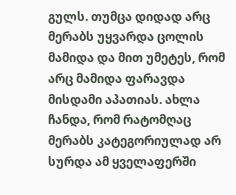გულს. თუმცა დიდად არც მერაბს უყვარდა ცოლის მამიდა და მით უმეტეს, რომ არც მამიდა ფარავდა მისდამი აპათიას. ახლა ჩანდა, რომ რატომღაც მერაბს კატეგორიულად არ სურდა ამ ყველაფერში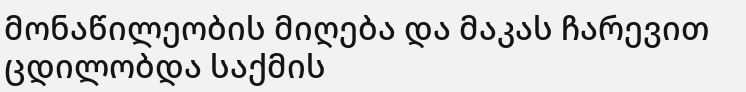მონაწილეობის მიღება და მაკას ჩარევით ცდილობდა საქმის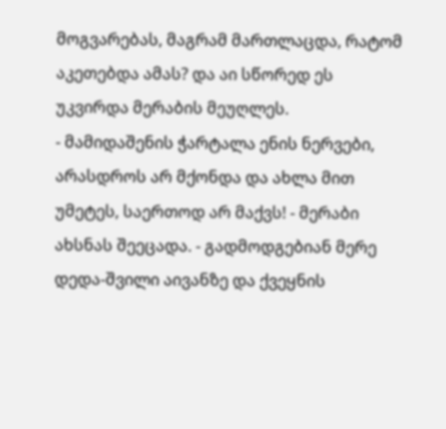მოგვარებას, მაგრამ მართლაცდა, რატომ აკეთებდა ამას? და აი სწორედ ეს უკვირდა მერაბის მეუღლეს.
- მამიდაშენის ჭარტალა ენის ნერვები, არასდროს არ მქონდა და ახლა მით უმეტეს, საერთოდ არ მაქვს! - მერაბი ახსნას შეეცადა. - გადმოდგებიან მერე დედა-შვილი აივანზე და ქვეყნის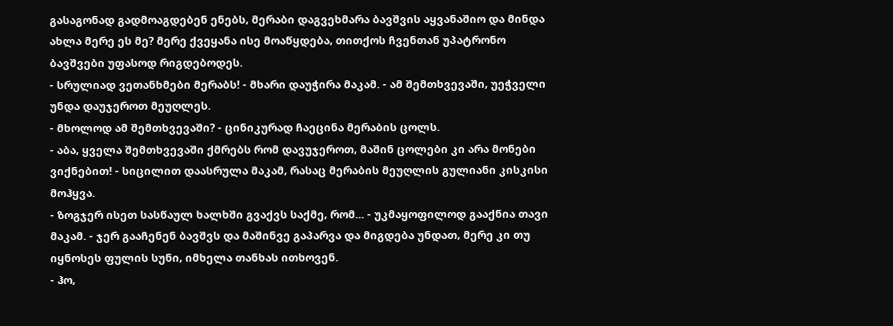გასაგონად გადმოაგდებენ ენებს, მერაბი დაგვეხმარა ბავშვის აყვანაშიო და მინდა ახლა მერე ეს მე? მერე ქვეყანა ისე მოაწყდება, თითქოს ჩვენთან უპატრონო ბავშვები უფასოდ რიგდებოდეს.
- სრულიად ვეთანხმები მერაბს! - მხარი დაუჭირა მაკამ. - ამ შემთხვევაში, უეჭველი უნდა დაუჯეროთ მეუღლეს.
- მხოლოდ ამ შემთხვევაში? - ცინიკურად ჩაეცინა მერაბის ცოლს.
- აბა, ყველა შემთხვევაში ქმრებს რომ დავუჯეროთ, მაშინ ცოლები კი არა მონები ვიქნებით! - სიცილით დაასრულა მაკამ, რასაც მერაბის მეუღლის გულიანი კისკისი მოჰყვა.
- ზოგჯერ ისეთ სასწაულ ხალხში გვაქვს საქმე, რომ... - უკმაყოფილოდ გააქნია თავი მაკამ. - ჯერ გააჩენენ ბავშვს და მაშინვე გაპარვა და მიგდება უნდათ, მერე კი თუ იყნოსეს ფულის სუნი, იმხელა თანხას ითხოვენ.
- ჰო,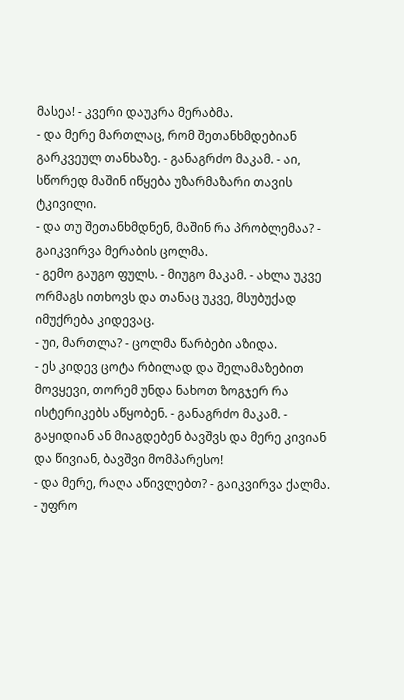მასეა! - კვერი დაუკრა მერაბმა.
- და მერე მართლაც, რომ შეთანხმდებიან გარკვეულ თანხაზე. - განაგრძო მაკამ. - აი, სწორედ მაშინ იწყება უზარმაზარი თავის ტკივილი.
- და თუ შეთანხმდნენ, მაშინ რა პრობლემაა? - გაიკვირვა მერაბის ცოლმა.
- გემო გაუგო ფულს. - მიუგო მაკამ. - ახლა უკვე ორმაგს ითხოვს და თანაც უკვე, მსუბუქად იმუქრება კიდევაც.
- უი, მართლა? - ცოლმა წარბები აზიდა.
- ეს კიდევ ცოტა რბილად და შელამაზებით მოვყევი, თორემ უნდა ნახოთ ზოგჯერ რა ისტერიკებს აწყობენ. - განაგრძო მაკამ. - გაყიდიან ან მიაგდებენ ბავშვს და მერე კივიან და წივიან, ბავშვი მომპარესო!
- და მერე, რაღა აწივლებთ? - გაიკვირვა ქალმა.
- უფრო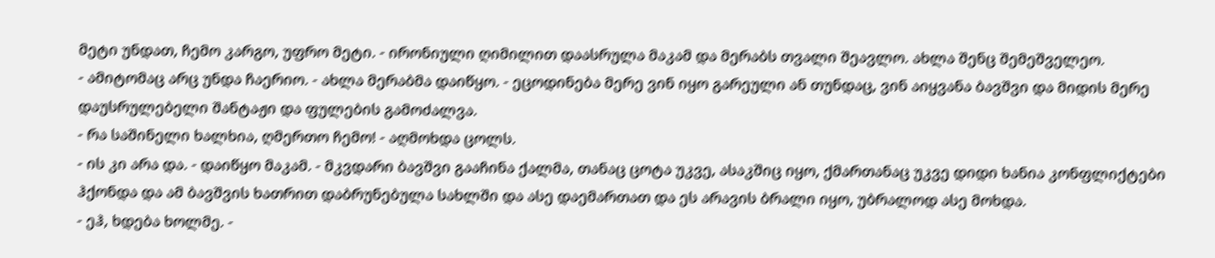მეტი უნდათ, ჩემო კარგო, უფრო მეტი. - ირონიული ღიმილით დაასრულა მაკამ და მერაბს თვალი შეავლო. ახლა შენც შემეშველეო.
- ამიტომაც არც უნდა ჩაერიო. - ახლა მერაბმა დაიწყო. - ეცოდინება მერე ვინ იყო გარეული ან თუნდაც, ვინ აიყვანა ბავშვი და მიდის მერე დაუსრულებელი შანტაჟი და ფულების გამოძალვა.
- რა საშინელი ხალხია, ღმერთო ჩემო! - აღმოხდა ცოლს.
- ის კი არა და. - დაიწყო მაკამ. - მკვდარი ბავშვი გააჩინა ქალმა, თანაც ცოტა უკვე, ასაკშიც იყო, ქმართანაც უკვე დიდი ხანია კონფლიქტები ჰქონდა და ამ ბავშვის ხათრით დაბრუნებულა სახლში და ასე დაემართათ და ეს არავის ბრალი იყო, უბრალოდ ასე მოხდა.
- ეჰ, ხდება ხოლმე. -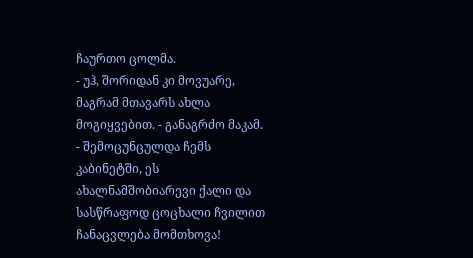ჩაურთო ცოლმა.
- უჰ, შორიდან კი მოვუარე, მაგრამ მთავარს ახლა მოგიყვებით. - განაგრძო მაკამ. - შემოცუნცულდა ჩემს კაბინეტში, ეს ახალნამშობიარევი ქალი და სასწრაფოდ ცოცხალი ჩვილით ჩანაცვლება მომთხოვა!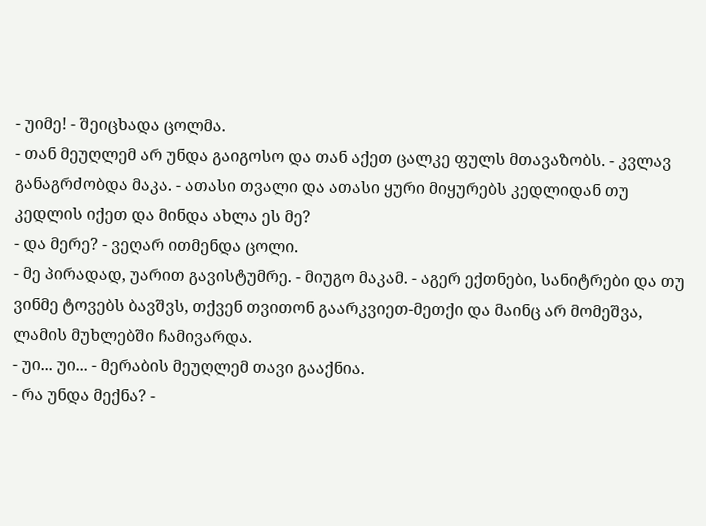- უიმე! - შეიცხადა ცოლმა.
- თან მეუღლემ არ უნდა გაიგოსო და თან აქეთ ცალკე ფულს მთავაზობს. - კვლავ განაგრძობდა მაკა. - ათასი თვალი და ათასი ყური მიყურებს კედლიდან თუ კედლის იქეთ და მინდა ახლა ეს მე?
- და მერე? - ვეღარ ითმენდა ცოლი.
- მე პირადად, უარით გავისტუმრე. - მიუგო მაკამ. - აგერ ექთნები, სანიტრები და თუ ვინმე ტოვებს ბავშვს, თქვენ თვითონ გაარკვიეთ-მეთქი და მაინც არ მომეშვა, ლამის მუხლებში ჩამივარდა.
- უი... უი... - მერაბის მეუღლემ თავი გააქნია.
- რა უნდა მექნა? -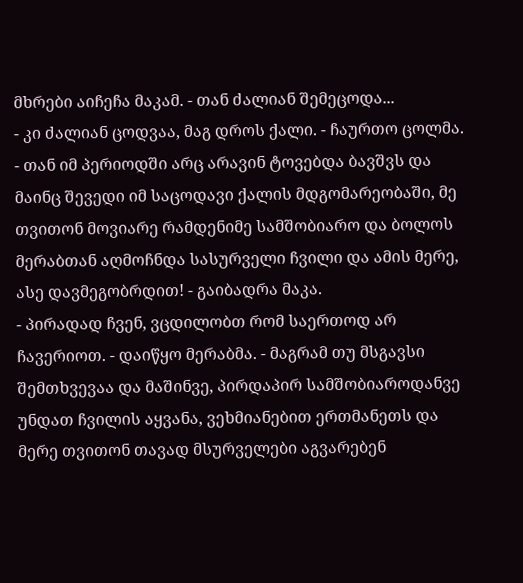მხრები აიჩეჩა მაკამ. - თან ძალიან შემეცოდა...
- კი ძალიან ცოდვაა, მაგ დროს ქალი. - ჩაურთო ცოლმა.
- თან იმ პერიოდში არც არავინ ტოვებდა ბავშვს და მაინც შევედი იმ საცოდავი ქალის მდგომარეობაში, მე თვითონ მოვიარე რამდენიმე სამშობიარო და ბოლოს მერაბთან აღმოჩნდა სასურველი ჩვილი და ამის მერე, ასე დავმეგობრდით! - გაიბადრა მაკა.
- პირადად ჩვენ, ვცდილობთ რომ საერთოდ არ ჩავერიოთ. - დაიწყო მერაბმა. - მაგრამ თუ მსგავსი შემთხვევაა და მაშინვე, პირდაპირ სამშობიაროდანვე უნდათ ჩვილის აყვანა, ვეხმიანებით ერთმანეთს და მერე თვითონ თავად მსურველები აგვარებენ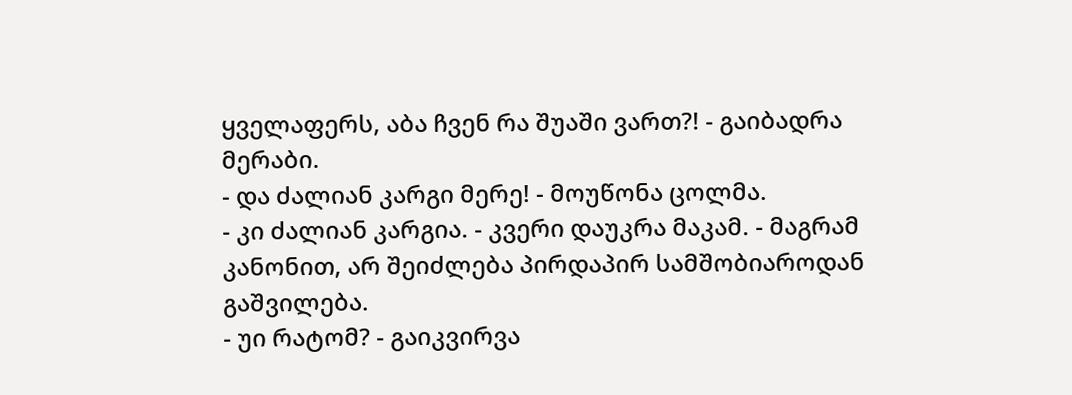ყველაფერს, აბა ჩვენ რა შუაში ვართ?! - გაიბადრა მერაბი.
- და ძალიან კარგი მერე! - მოუწონა ცოლმა.
- კი ძალიან კარგია. - კვერი დაუკრა მაკამ. - მაგრამ კანონით, არ შეიძლება პირდაპირ სამშობიაროდან გაშვილება.
- უი რატომ? - გაიკვირვა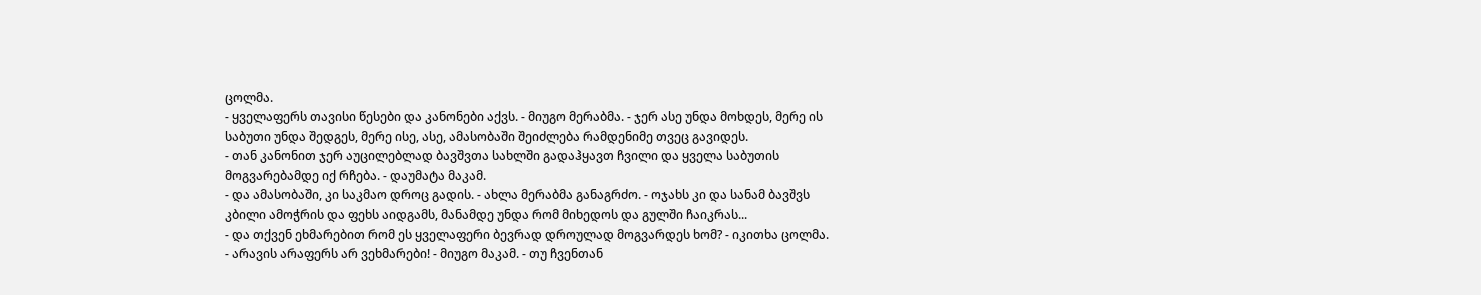ცოლმა.
- ყველაფერს თავისი წესები და კანონები აქვს. - მიუგო მერაბმა. - ჯერ ასე უნდა მოხდეს, მერე ის საბუთი უნდა შედგეს, მერე ისე, ასე, ამასობაში შეიძლება რამდენიმე თვეც გავიდეს.
- თან კანონით ჯერ აუცილებლად ბავშვთა სახლში გადაჰყავთ ჩვილი და ყველა საბუთის მოგვარებამდე იქ რჩება. - დაუმატა მაკამ.
- და ამასობაში, კი საკმაო დროც გადის. - ახლა მერაბმა განაგრძო. - ოჯახს კი და სანამ ბავშვს კბილი ამოჭრის და ფეხს აიდგამს, მანამდე უნდა რომ მიხედოს და გულში ჩაიკრას...
- და თქვენ ეხმარებით რომ ეს ყველაფერი ბევრად დროულად მოგვარდეს ხომ? - იკითხა ცოლმა.
- არავის არაფერს არ ვეხმარები! - მიუგო მაკამ. - თუ ჩვენთან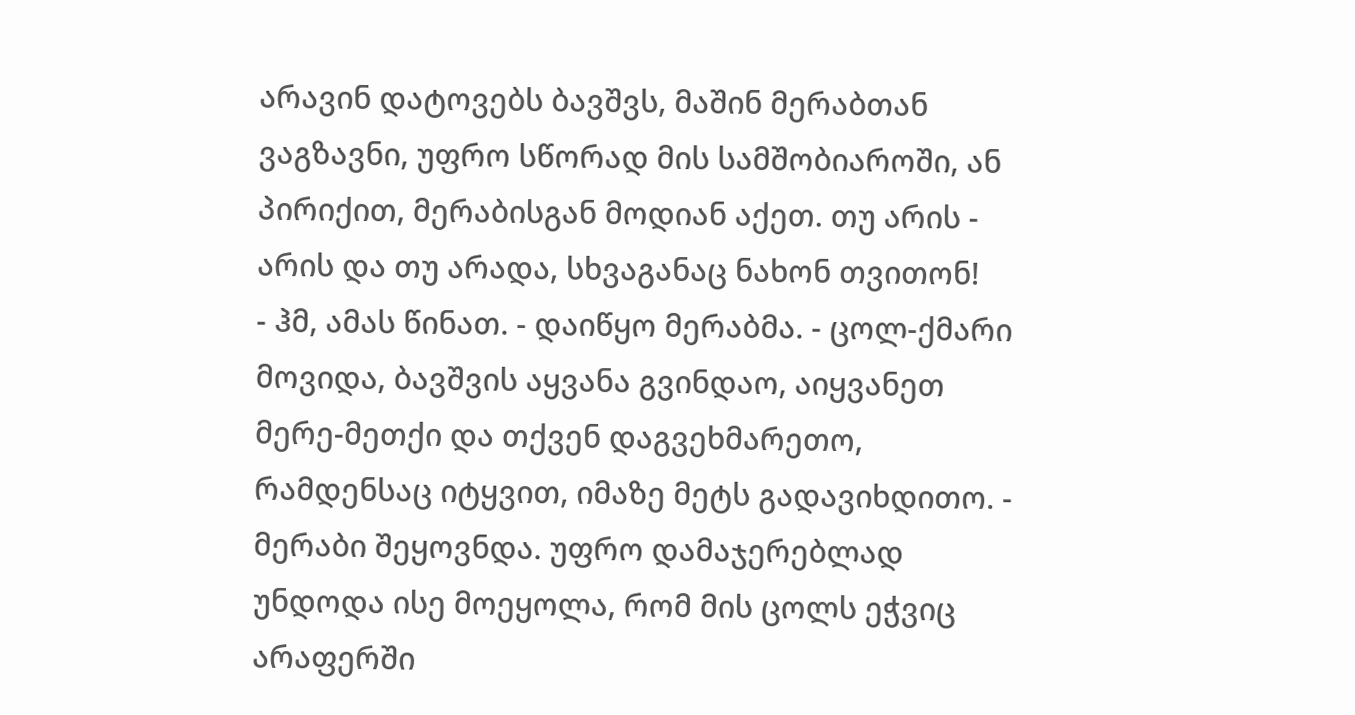არავინ დატოვებს ბავშვს, მაშინ მერაბთან ვაგზავნი, უფრო სწორად მის სამშობიაროში, ან პირიქით, მერაბისგან მოდიან აქეთ. თუ არის - არის და თუ არადა, სხვაგანაც ნახონ თვითონ!
- ჰმ, ამას წინათ. - დაიწყო მერაბმა. - ცოლ-ქმარი მოვიდა, ბავშვის აყვანა გვინდაო, აიყვანეთ მერე-მეთქი და თქვენ დაგვეხმარეთო, რამდენსაც იტყვით, იმაზე მეტს გადავიხდითო. - მერაბი შეყოვნდა. უფრო დამაჯერებლად უნდოდა ისე მოეყოლა, რომ მის ცოლს ეჭვიც არაფერში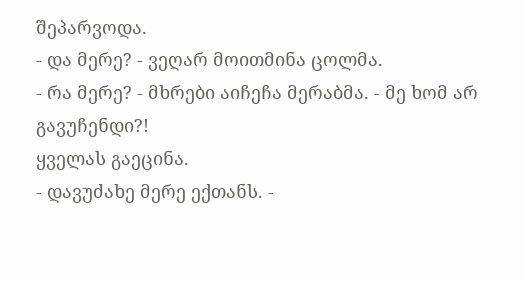შეპარვოდა.
- და მერე? - ვეღარ მოითმინა ცოლმა.
- რა მერე? - მხრები აიჩეჩა მერაბმა. - მე ხომ არ გავუჩენდი?!
ყველას გაეცინა.
- დავუძახე მერე ექთანს. -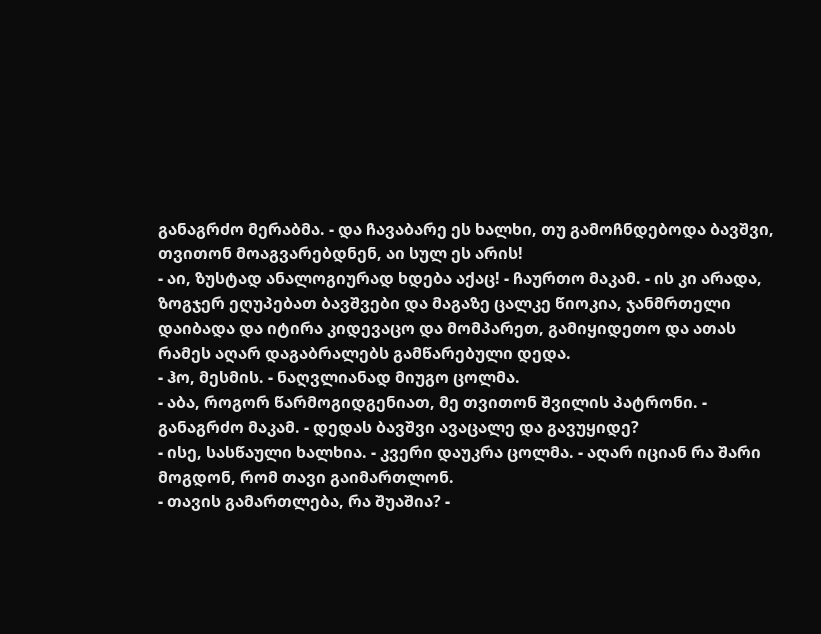განაგრძო მერაბმა. - და ჩავაბარე ეს ხალხი, თუ გამოჩნდებოდა ბავშვი, თვითონ მოაგვარებდნენ, აი სულ ეს არის!
- აი, ზუსტად ანალოგიურად ხდება აქაც! - ჩაურთო მაკამ. - ის კი არადა, ზოგჯერ ეღუპებათ ბავშვები და მაგაზე ცალკე წიოკია, ჯანმრთელი დაიბადა და იტირა კიდევაცო და მომპარეთ, გამიყიდეთო და ათას რამეს აღარ დაგაბრალებს გამწარებული დედა.
- ჰო, მესმის. - ნაღვლიანად მიუგო ცოლმა.
- აბა, როგორ წარმოგიდგენიათ, მე თვითონ შვილის პატრონი. - განაგრძო მაკამ. - დედას ბავშვი ავაცალე და გავუყიდე?
- ისე, სასწაული ხალხია. - კვერი დაუკრა ცოლმა. - აღარ იციან რა შარი მოგდონ, რომ თავი გაიმართლონ.
- თავის გამართლება, რა შუაშია? -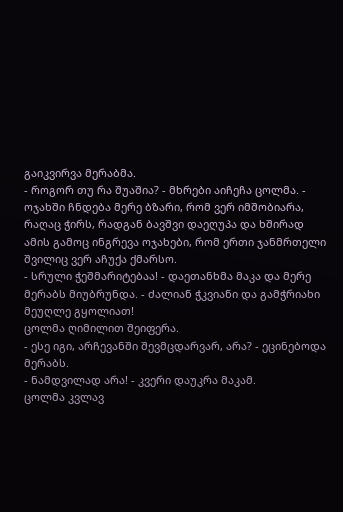გაიკვირვა მერაბმა.
- როგორ თუ რა შუაშია? - მხრები აიჩეჩა ცოლმა. - ოჯახში ჩნდება მერე ბზარი, რომ ვერ იმშობიარა, რაღაც ჭირს, რადგან ბავშვი დაეღუპა და ხშირად ამის გამოც ინგრევა ოჯახები, რომ ერთი ჯანმრთელი შვილიც ვერ აჩუქა ქმარსო.
- სრული ჭეშმარიტებაა! - დაეთანხმა მაკა და მერე მერაბს მიუბრუნდა. - ძალიან ჭკვიანი და გამჭრიახი მეუღლე გყოლიათ!
ცოლმა ღიმილით შეიფერა.
- ესე იგი, არჩევანში შევმცდარვარ, არა? - ეცინებოდა მერაბს.
- ნამდვილად არა! - კვერი დაუკრა მაკამ.
ცოლმა კვლავ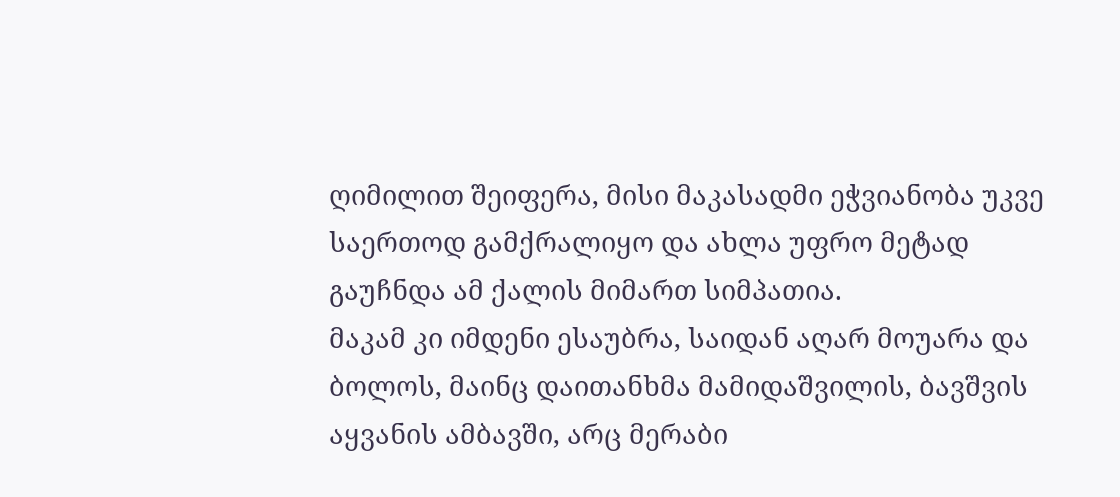ღიმილით შეიფერა, მისი მაკასადმი ეჭვიანობა უკვე საერთოდ გამქრალიყო და ახლა უფრო მეტად გაუჩნდა ამ ქალის მიმართ სიმპათია.
მაკამ კი იმდენი ესაუბრა, საიდან აღარ მოუარა და ბოლოს, მაინც დაითანხმა მამიდაშვილის, ბავშვის აყვანის ამბავში, არც მერაბი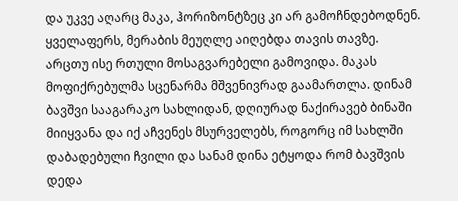და უკვე აღარც მაკა, ჰორიზონტზეც კი არ გამოჩნდებოდნენ. ყველაფერს, მერაბის მეუღლე აიღებდა თავის თავზე.
არცთუ ისე რთული მოსაგვარებელი გამოვიდა. მაკას მოფიქრებულმა სცენარმა მშვენივრად გაამართლა. დინამ ბავშვი სააგარაკო სახლიდან, დღიურად ნაქირავებ ბინაში მიიყვანა და იქ აჩვენეს მსურველებს, როგორც იმ სახლში დაბადებული ჩვილი და სანამ დინა ეტყოდა რომ ბავშვის დედა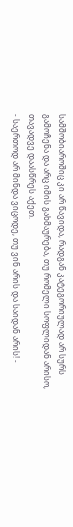სამშობიაროშიც კი არ წავიდა, რადგან კატეგორიულად არ სურს გამოჩენა და არც იმის გახმაურება, თუ რომელი სოფლიდან არისო, თავადვე დაასწრეს აქეთ.
- საერთოდ არ მინდა ვიცოდე, თუ ვინ არის და საიდან არის! -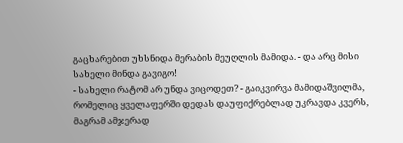გაცხარებით უხსნიდა მერაბის მეუღლის მამიდა. - და არც მისი სახელი მინდა გავიგო!
- სახელი რატომ არ უნდა ვიცოდეთ? - გაიკვირვა მამიდაშვილმა, რომელიც ყველაფერში დედას დაუფიქრებლად უკრავდა კვერს, მაგრამ ამჯერად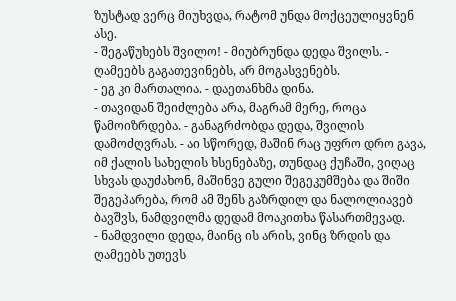ზუსტად ვერც მიუხვდა, რატომ უნდა მოქცეულიყვნენ ასე.
- შეგაწუხებს შვილო! - მიუბრუნდა დედა შვილს. - ღამეებს გაგათევინებს, არ მოგასვენებს.
- ეგ კი მართალია. - დაეთანხმა დინა.
- თავიდან შეიძლება არა, მაგრამ მერე, როცა წამოიზრდება. - განაგრძობდა დედა, შვილის დამოძღვრას. - აი სწორედ, მაშინ რაც უფრო დრო გავა, იმ ქალის სახელის ხსენებაზე, თუნდაც ქუჩაში, ვიღაც სხვას დაუძახონ, მაშინვე გული შეგეკუმშება და შიში შეგეპარება, რომ ამ შენს გაზრდილ და ნალოლიავებ ბავშვს, ნამდვილმა დედამ მოაკითხა წასართმევად.
- ნამდვილი დედა, მაინც ის არის, ვინც ზრდის და ღამეებს უთევს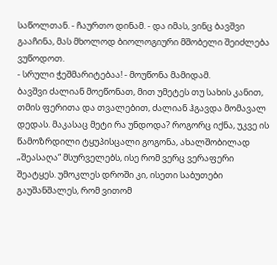საწოლთან. - ჩაურთო დინამ. - და იმას, ვინც ბავშვი გააჩინა, მას მხოლოდ ბიოლოგიური მშობელი შეიძლება ვუწოდოთ.
- სრული ჭეშმარიტებაა! - მოუწონა მამიდამ.
ბავშვი ძალიან მოეწონათ, მით უმეტეს თუ სახის კანით, თმის ფერითა და თვალებით, ძალიან ჰგავდა მომავალ დედას. მაკასაც მეტი რა უნდოდა? როგორც იქნა, უკვე ის წამოზრდილი ტყუპისცალი გოგონა, ახალშობილად „შეასაღა“ მსურველებს, ისე რომ ვერც ვერაფერი შეატყეს. უმოკლეს დროში კი, ისეთი საბუთები გაუშანშალეს, რომ ვითომ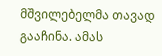მშვილებელმა თავად გააჩინა. ამას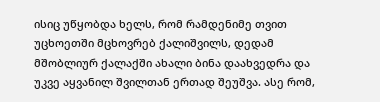ისიც უწყობდა ხელს, რომ რამდენიმე თვით უცხოეთში მცხოვრებ ქალიშვილს, დედამ მშობლიურ ქალაქში ახალი ბინა დაახვედრა და უკვე აყვანილ შვილთან ერთად შეუშვა. ასე რომ,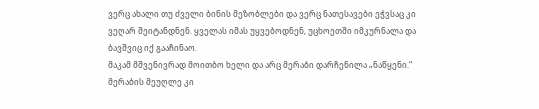ვერც ახალი თუ ძველი ბინის მეზობლები და ვერც ნათესავები ეჭვსაც კი ვეღარ შეიტანდნენ. ყველას იმას უყვებოდნენ, უცხოეთში იმკურნალა და ბავშვიც იქ გააჩინაო.
მაკამ მშვენივრად მოითბო ხელი და არც მერაბი დარჩენილა „ნაწყენი.“ მერაბის მეუღლე კი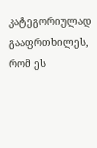კატეგორიულად გააფრთხილეს, რომ ეს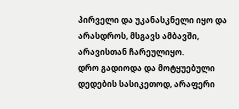პირველი და უკანასკნელი იყო და არასდროს, მსგავს ამბავში, არავისთან ჩარეულიყო.
დრო გადიოდა და მოტყუებული დედების სასიკეთოდ, არაფერი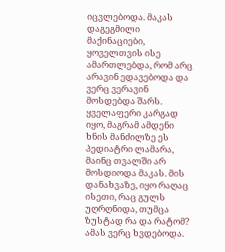იცვლებოდა. მაკას დაგეგმილი მაქინაციები, ყოველთვის ისე ამართლებდა, რომ არც არავინ ედავებოდა და ვერც ვერავინ მოსდებდა შარს. ყველაფერი კარგად იყო, მაგრამ ამდენი ხნის მანძილზე ეს პედიატრი ლამარა, მაინც თვალში არ მოსდიოდა მაკას. მის დანახვაზე, იყო რაღაც ისეთი, რაც გულს უღრღნიდა, თუმცა ზუსტად რა და რატომ? ამას ვერც ხვდებოდა.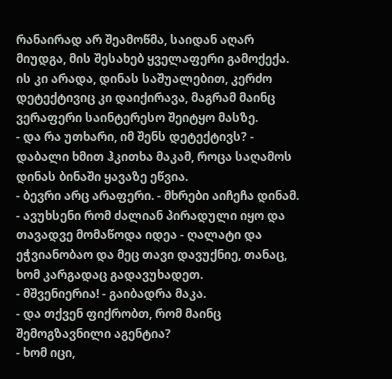რანაირად არ შეამოწმა, საიდან აღარ მიუდგა, მის შესახებ ყველაფერი გამოქექა. ის კი არადა, დინას საშუალებით, კერძო დეტექტივიც კი დაიქირავა, მაგრამ მაინც ვერაფერი საინტერესო შეიტყო მასზე.
- და რა უთხარი, იმ შენს დეტექტივს? - დაბალი ხმით ჰკითხა მაკამ, როცა საღამოს დინას ბინაში ყავაზე ეწვია.
- ბევრი არც არაფერი. - მხრები აიჩეჩა დინამ. - ავუხსენი რომ ძალიან პირადული იყო და თავადვე მომაწოდა იდეა - ღალატი და ეჭვიანობაო და მეც თავი დავუქნიე, თანაც, ხომ კარგადაც გადავუხადეთ.
- მშვენიერია! - გაიბადრა მაკა.
- და თქვენ ფიქრობთ, რომ მაინც შემოგზავნილი აგენტია?
- ხომ იცი,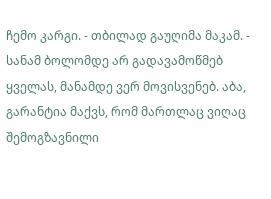ჩემო კარგი. - თბილად გაუღიმა მაკამ. - სანამ ბოლომდე არ გადავამოწმებ ყველას, მანამდე ვერ მოვისვენებ. აბა, გარანტია მაქვს, რომ მართლაც ვიღაც შემოგზავნილი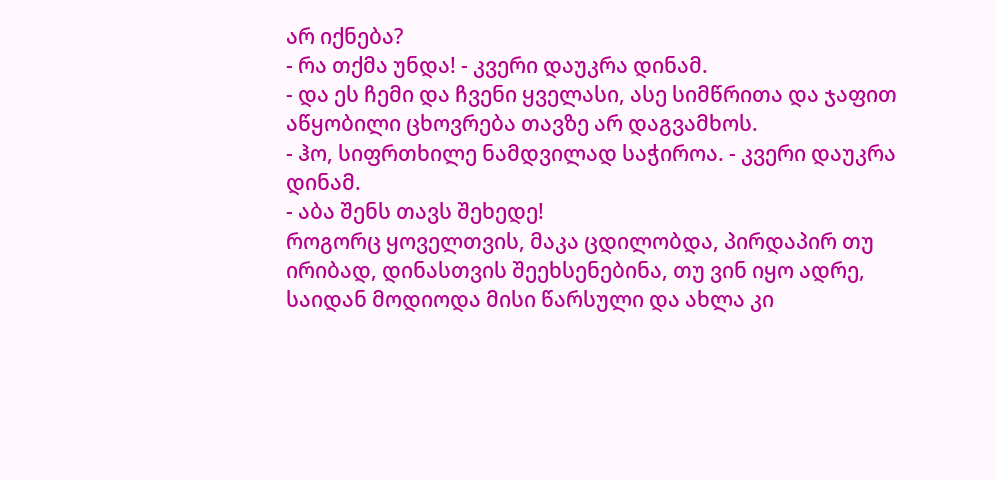არ იქნება?
- რა თქმა უნდა! - კვერი დაუკრა დინამ.
- და ეს ჩემი და ჩვენი ყველასი, ასე სიმწრითა და ჯაფით აწყობილი ცხოვრება თავზე არ დაგვამხოს.
- ჰო, სიფრთხილე ნამდვილად საჭიროა. - კვერი დაუკრა დინამ.
- აბა შენს თავს შეხედე!
როგორც ყოველთვის, მაკა ცდილობდა, პირდაპირ თუ ირიბად, დინასთვის შეეხსენებინა, თუ ვინ იყო ადრე, საიდან მოდიოდა მისი წარსული და ახლა კი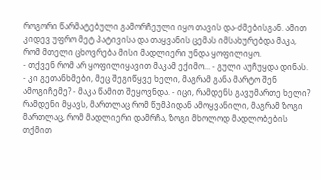როგორი წარმატებული გამორჩეული იყო თავის და-ძმებისგან. ამით კიდევ უფრო მეტ პატივისა და თაყვანის ცემას იმსახურებდა მაკა, რომ მთელი ცხოვრება მისი მადლიერი უნდა ყოფილიყო.
- თქვენ რომ არ ყოფილიყავით მაკამ ექიმო... - გული აუჩუყდა დინას.
- კი გეთანხმები, მეც შეგიწყვე ხელი, მაგრამ განა მარტო შენ ამოგიჩემე? - მაკა წამით შეყოვნდა. - იცი, რამდენს გავუმართე ხელი? რამდენი მყავს, მართლაც რომ წუმპიდან ამოყვანილი, მაგრამ ზოგი მართლაც, რომ მადლიერი დამრჩა, ზოგი მხოლოდ მადლობების თქმით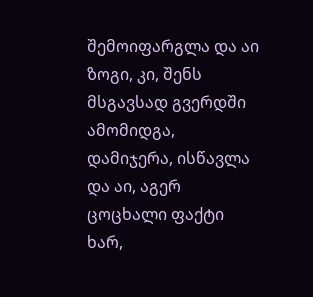შემოიფარგლა და აი ზოგი, კი, შენს მსგავსად გვერდში ამომიდგა, დამიჯერა, ისწავლა და აი, აგერ ცოცხალი ფაქტი ხარ,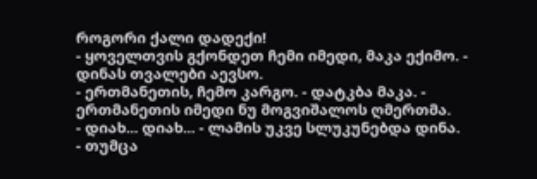როგორი ქალი დადექი!
- ყოველთვის გქონდეთ ჩემი იმედი, მაკა ექიმო. - დინას თვალები აევსო.
- ერთმანეთის, ჩემო კარგო. - დატკბა მაკა. - ერთმანეთის იმედი ნუ მოგვიშალოს ღმერთმა.
- დიახ... დიახ... - ლამის უკვე სლუკუნებდა დინა.
- თუმცა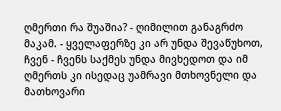ღმერთი რა შუაშია? - ღიმილით განაგრძო მაკამ. - ყველაფერზე კი არ უნდა შევაწუხოთ, ჩვენ - ჩვენს საქმეს უნდა მივხედოთ და იმ ღმერთს კი ისედაც უამრავი მთხოვნელი და მათხოვარი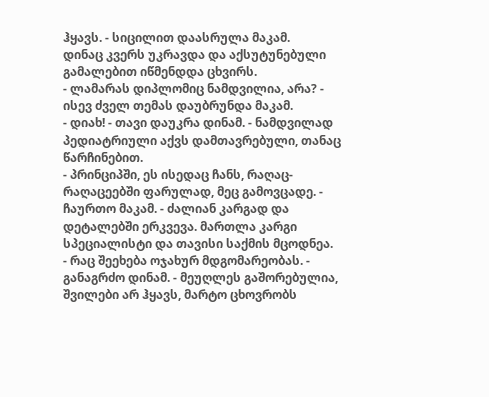ჰყავს. - სიცილით დაასრულა მაკამ.
დინაც კვერს უკრავდა და აქსუტუნებული გამალებით იწმენდდა ცხვირს.
- ლამარას დიპლომიც ნამდვილია, არა? - ისევ ძველ თემას დაუბრუნდა მაკამ.
- დიახ! - თავი დაუკრა დინამ. - ნამდვილად პედიატრიული აქვს დამთავრებული, თანაც წარჩინებით.
- პრინციპში, ეს ისედაც ჩანს, რაღაც-რაღაცეებში ფარულად, მეც გამოვცადე. - ჩაურთო მაკამ. - ძალიან კარგად და დეტალებში ერკვევა. მართლა კარგი სპეციალისტი და თავისი საქმის მცოდნეა.
- რაც შეეხება ოჯახურ მდგომარეობას. - განაგრძო დინამ. - მეუღლეს გაშორებულია, შვილები არ ჰყავს, მარტო ცხოვრობს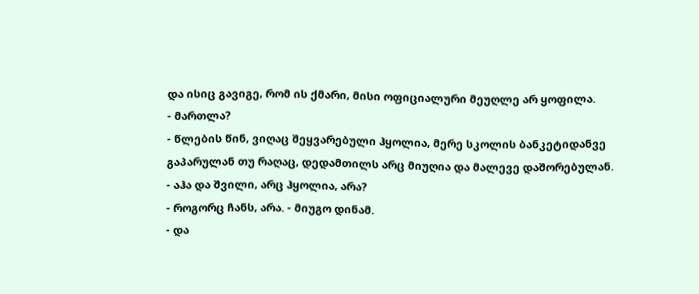და ისიც გავიგე, რომ ის ქმარი, მისი ოფიციალური მეუღლე არ ყოფილა.
- მართლა?
- წლების წინ, ვიღაც შეყვარებული ჰყოლია, მერე სკოლის ბანკეტიდანვე გაპარულან თუ რაღაც, დედამთილს არც მიუღია და მალევე დაშორებულან.
- აჰა და შვილი, არც ჰყოლია, არა?
- როგორც ჩანს, არა. - მიუგო დინამ.
- და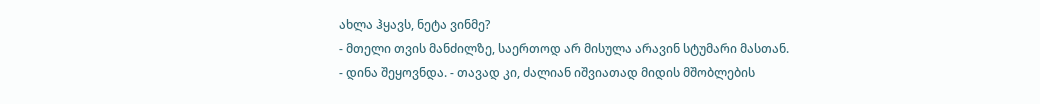ახლა ჰყავს, ნეტა ვინმე?
- მთელი თვის მანძილზე, საერთოდ არ მისულა არავინ სტუმარი მასთან. - დინა შეყოვნდა. - თავად კი, ძალიან იშვიათად მიდის მშობლების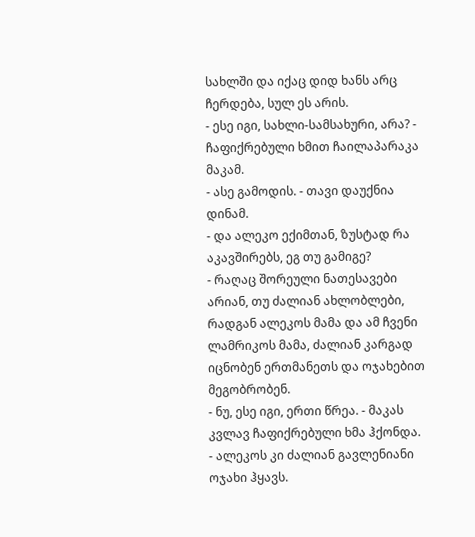სახლში და იქაც დიდ ხანს არც ჩერდება, სულ ეს არის.
- ესე იგი, სახლი-სამსახური, არა? - ჩაფიქრებული ხმით ჩაილაპარაკა მაკამ.
- ასე გამოდის. - თავი დაუქნია დინამ.
- და ალეკო ექიმთან, ზუსტად რა აკავშირებს, ეგ თუ გამიგე?
- რაღაც შორეული ნათესავები არიან, თუ ძალიან ახლობლები, რადგან ალეკოს მამა და ამ ჩვენი ლამრიკოს მამა, ძალიან კარგად იცნობენ ერთმანეთს და ოჯახებით მეგობრობენ.
- ნუ, ესე იგი, ერთი წრეა. - მაკას კვლავ ჩაფიქრებული ხმა ჰქონდა. - ალეკოს კი ძალიან გავლენიანი ოჯახი ჰყავს.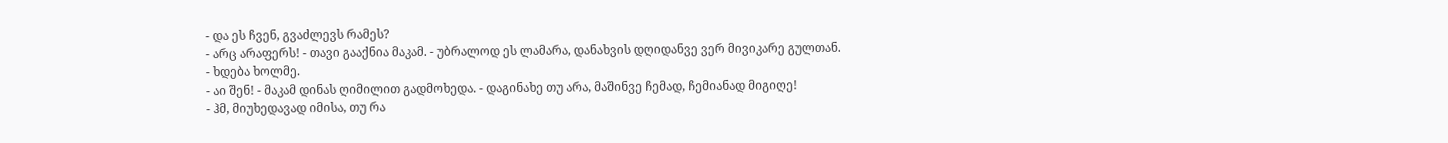- და ეს ჩვენ, გვაძლევს რამეს?
- არც არაფერს! - თავი გააქნია მაკამ. - უბრალოდ ეს ლამარა, დანახვის დღიდანვე ვერ მივიკარე გულთან.
- ხდება ხოლმე.
- აი შენ! - მაკამ დინას ღიმილით გადმოხედა. - დაგინახე თუ არა, მაშინვე ჩემად, ჩემიანად მიგიღე!
- ჰმ, მიუხედავად იმისა, თუ რა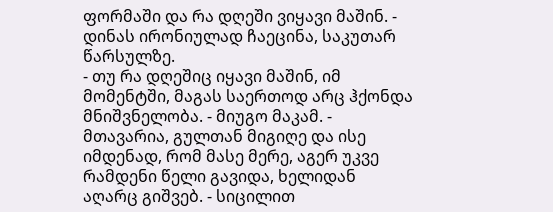ფორმაში და რა დღეში ვიყავი მაშინ. - დინას ირონიულად ჩაეცინა, საკუთარ წარსულზე.
- თუ რა დღეშიც იყავი მაშინ, იმ მომენტში, მაგას საერთოდ არც ჰქონდა მნიშვნელობა. - მიუგო მაკამ. - მთავარია, გულთან მიგიღე და ისე იმდენად, რომ მასე მერე, აგერ უკვე რამდენი წელი გავიდა, ხელიდან აღარც გიშვებ. - სიცილით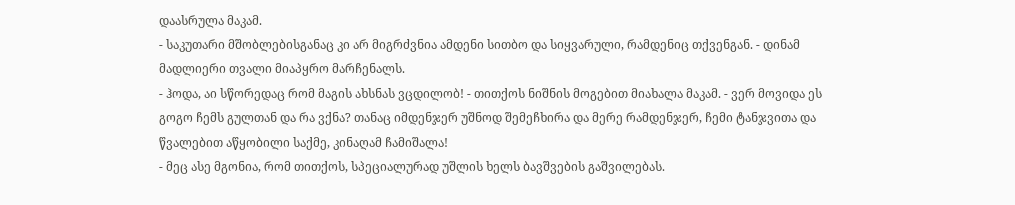დაასრულა მაკამ.
- საკუთარი მშობლებისგანაც კი არ მიგრძვნია ამდენი სითბო და სიყვარული, რამდენიც თქვენგან. - დინამ მადლიერი თვალი მიაპყრო მარჩენალს.
- ჰოდა, აი სწორედაც რომ მაგის ახსნას ვცდილობ! - თითქოს ნიშნის მოგებით მიახალა მაკამ. - ვერ მოვიდა ეს გოგო ჩემს გულთან და რა ვქნა? თანაც იმდენჯერ უშნოდ შემეჩხირა და მერე რამდენჯერ, ჩემი ტანჯვითა და წვალებით აწყობილი საქმე, კინაღამ ჩამიშალა!
- მეც ასე მგონია, რომ თითქოს, სპეციალურად უშლის ხელს ბავშვების გაშვილებას.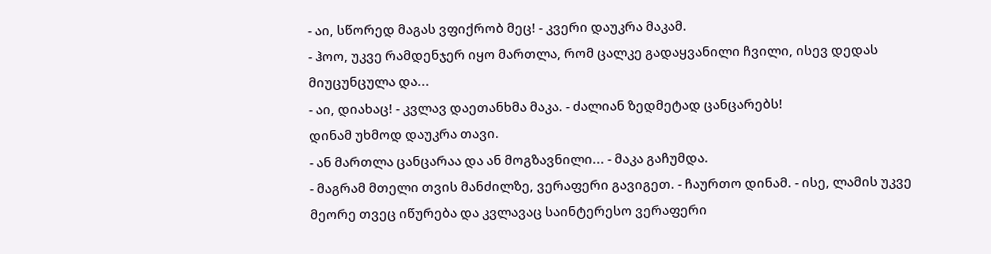- აი, სწორედ მაგას ვფიქრობ მეც! - კვერი დაუკრა მაკამ.
- ჰოო, უკვე რამდენჯერ იყო მართლა, რომ ცალკე გადაყვანილი ჩვილი, ისევ დედას მიუცუნცულა და...
- აი, დიახაც! - კვლავ დაეთანხმა მაკა. - ძალიან ზედმეტად ცანცარებს!
დინამ უხმოდ დაუკრა თავი.
- ან მართლა ცანცარაა და ან მოგზავნილი... - მაკა გაჩუმდა.
- მაგრამ მთელი თვის მანძილზე, ვერაფერი გავიგეთ. - ჩაურთო დინამ. - ისე, ლამის უკვე მეორე თვეც იწურება და კვლავაც საინტერესო ვერაფერი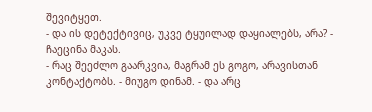შევიტყეთ.
- და ის დეტექტივიც, უკვე ტყუილად დაყიალებს, არა? - ჩაეცინა მაკას.
- რაც შეეძლო გაარკვია, მაგრამ ეს გოგო, არავისთან კონტაქტობს. - მიუგო დინამ. - და არც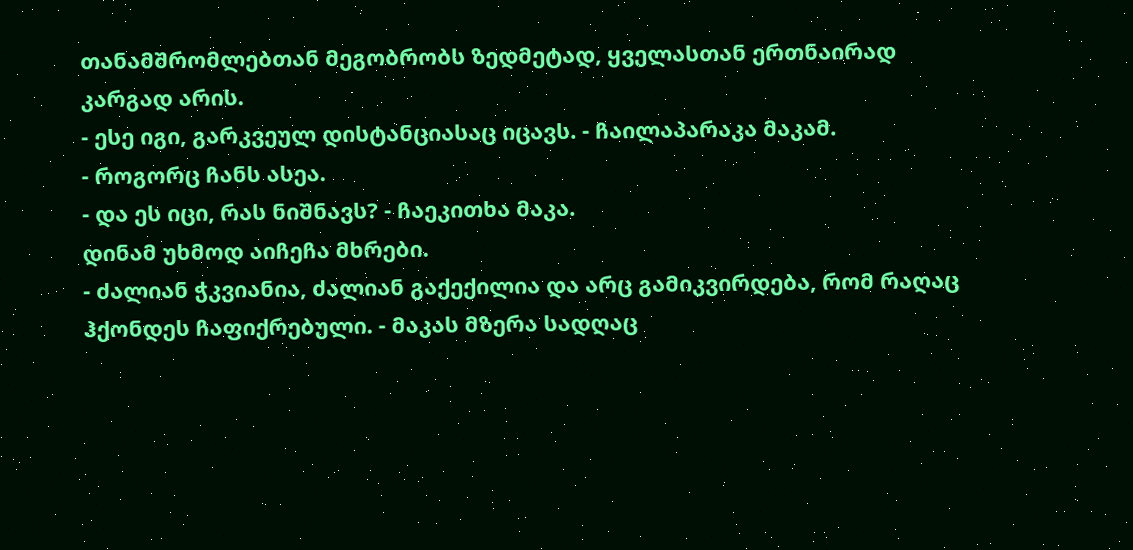თანამშრომლებთან მეგობრობს ზედმეტად, ყველასთან ერთნაირად კარგად არის.
- ესე იგი, გარკვეულ დისტანციასაც იცავს. - ჩაილაპარაკა მაკამ.
- როგორც ჩანს ასეა.
- და ეს იცი, რას ნიშნავს? - ჩაეკითხა მაკა.
დინამ უხმოდ აიჩეჩა მხრები.
- ძალიან ჭკვიანია, ძალიან გაქექილია და არც გამიკვირდება, რომ რაღაც ჰქონდეს ჩაფიქრებული. - მაკას მზერა სადღაც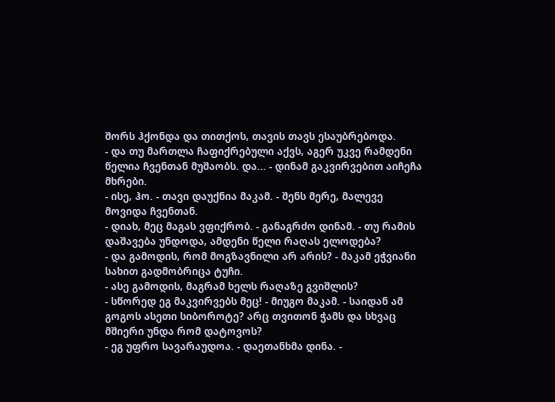შორს ჰქონდა და თითქოს, თავის თავს ესაუბრებოდა.
- და თუ მართლა ჩაფიქრებული აქვს, აგერ უკვე რამდენი წელია ჩვენთან მუშაობს. და... - დინამ გაკვირვებით აიჩეჩა მხრები.
- ისე, ჰო. - თავი დაუქნია მაკამ. - შენს მერე, მალევე მოვიდა ჩვენთან.
- დიახ, მეც მაგას ვფიქრობ. - განაგრძო დინამ. - თუ რამის დაშავება უნდოდა, ამდენი წელი რაღას ელოდება?
- და გამოდის, რომ მოგზავნილი არ არის? - მაკამ ეჭვიანი სახით გადმობრიცა ტუჩი.
- ასე გამოდის, მაგრამ ხელს რაღაზე გვიშლის?
- სწორედ ეგ მაკვირვებს მეც! - მიუგო მაკამ. - საიდან ამ გოგოს ასეთი სიბოროტე? არც თვითონ ჭამს და სხვაც მშიერი უნდა რომ დატოვოს?
- ეგ უფრო სავარაუდოა. - დაეთანხმა დინა. -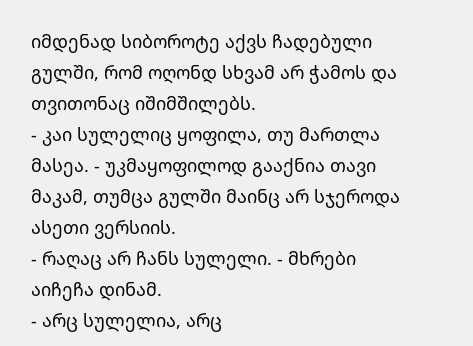იმდენად სიბოროტე აქვს ჩადებული გულში, რომ ოღონდ სხვამ არ ჭამოს და თვითონაც იშიმშილებს.
- კაი სულელიც ყოფილა, თუ მართლა მასეა. - უკმაყოფილოდ გააქნია თავი მაკამ, თუმცა გულში მაინც არ სჯეროდა ასეთი ვერსიის.
- რაღაც არ ჩანს სულელი. - მხრები აიჩეჩა დინამ.
- არც სულელია, არც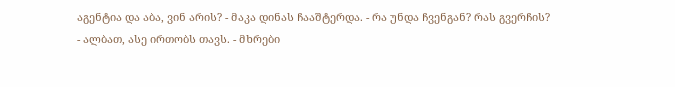აგენტია და აბა, ვინ არის? - მაკა დინას ჩააშტერდა. - რა უნდა ჩვენგან? რას გვერჩის?
- ალბათ, ასე ირთობს თავს. - მხრები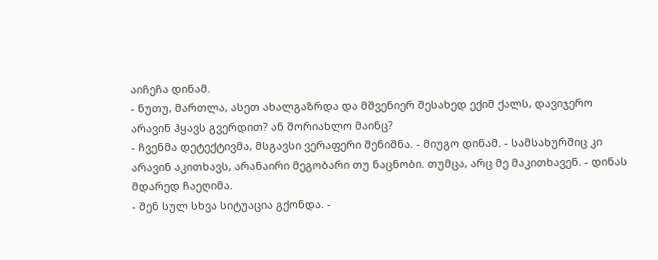აიჩეჩა დინამ.
- ნუთუ, მართლა, ასეთ ახალგაზრდა და მშვენიერ შესახედ ექიმ ქალს, დავიჯერო არავინ ჰყავს გვერდით? ან შორიახლო მაინც?
- ჩვენმა დეტექტივმა, მსგავსი ვერაფერი შენიშნა. - მიუგო დინამ. - სამსახურშიც კი არავინ აკითხავს, არანაირი მეგობარი თუ ნაცნობი. თუმცა, არც მე მაკითხავენ. - დინას მდარედ ჩაეღიმა.
- შენ სულ სხვა სიტუაცია გქონდა. -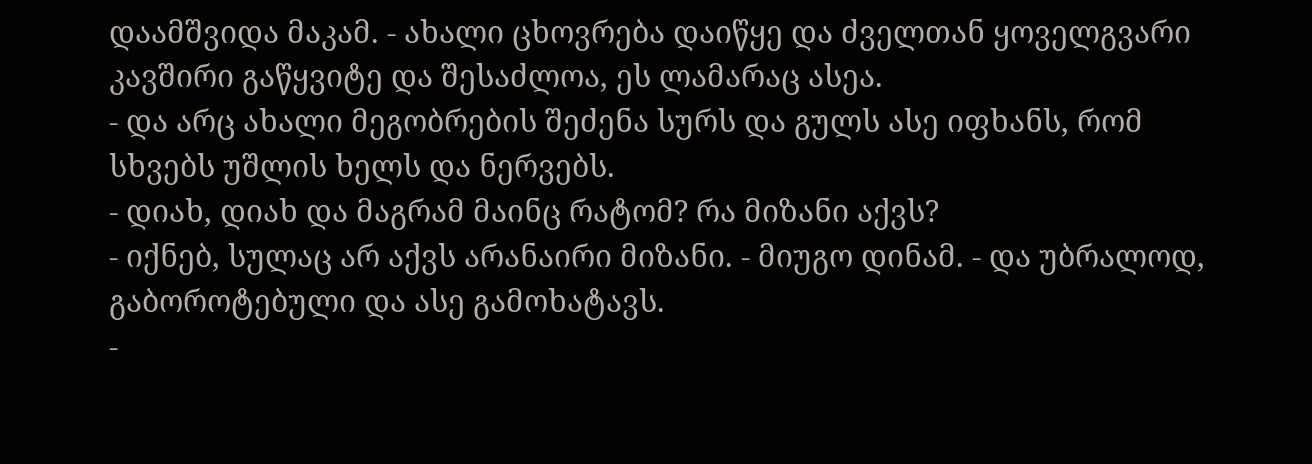დაამშვიდა მაკამ. - ახალი ცხოვრება დაიწყე და ძველთან ყოველგვარი კავშირი გაწყვიტე და შესაძლოა, ეს ლამარაც ასეა.
- და არც ახალი მეგობრების შეძენა სურს და გულს ასე იფხანს, რომ სხვებს უშლის ხელს და ნერვებს.
- დიახ, დიახ და მაგრამ მაინც რატომ? რა მიზანი აქვს?
- იქნებ, სულაც არ აქვს არანაირი მიზანი. - მიუგო დინამ. - და უბრალოდ, გაბოროტებული და ასე გამოხატავს.
-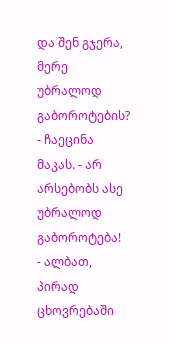და შენ გჯერა, მერე უბრალოდ გაბოროტების? - ჩაეცინა მაკას. - არ არსებობს ასე უბრალოდ გაბოროტება!
- ალბათ, პირად ცხოვრებაში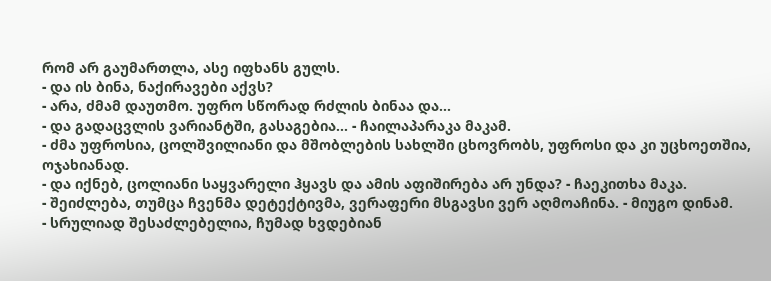რომ არ გაუმართლა, ასე იფხანს გულს.
- და ის ბინა, ნაქირავები აქვს?
- არა, ძმამ დაუთმო. უფრო სწორად რძლის ბინაა და...
- და გადაცვლის ვარიანტში, გასაგებია... - ჩაილაპარაკა მაკამ.
- ძმა უფროსია, ცოლშვილიანი და მშობლების სახლში ცხოვრობს, უფროსი და კი უცხოეთშია, ოჯახიანად.
- და იქნებ, ცოლიანი საყვარელი ჰყავს და ამის აფიშირება არ უნდა? - ჩაეკითხა მაკა.
- შეიძლება, თუმცა ჩვენმა დეტექტივმა, ვერაფერი მსგავსი ვერ აღმოაჩინა. - მიუგო დინამ.
- სრულიად შესაძლებელია, ჩუმად ხვდებიან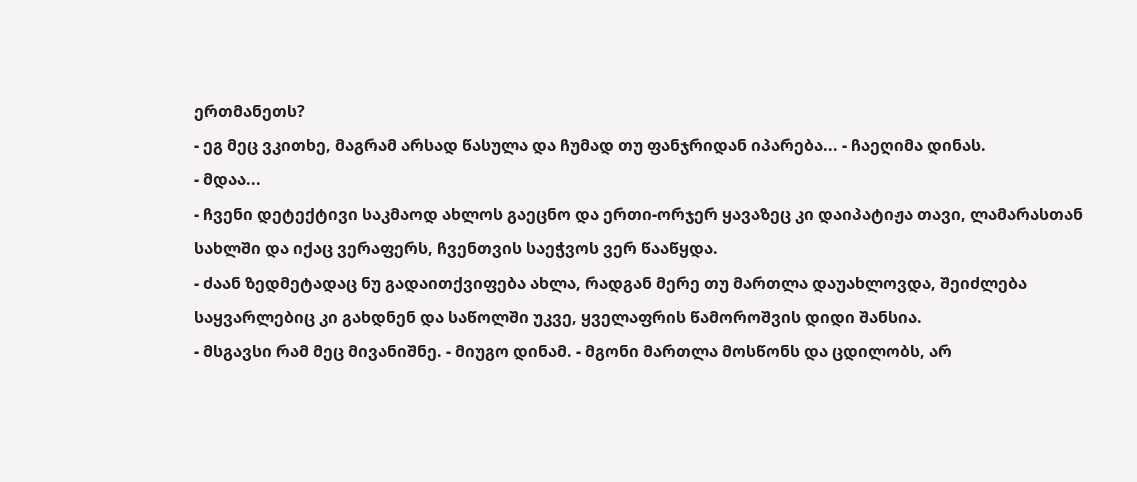ერთმანეთს?
- ეგ მეც ვკითხე, მაგრამ არსად წასულა და ჩუმად თუ ფანჯრიდან იპარება... - ჩაეღიმა დინას.
- მდაა...
- ჩვენი დეტექტივი საკმაოდ ახლოს გაეცნო და ერთი-ორჯერ ყავაზეც კი დაიპატიჟა თავი, ლამარასთან სახლში და იქაც ვერაფერს, ჩვენთვის საეჭვოს ვერ წააწყდა.
- ძაან ზედმეტადაც ნუ გადაითქვიფება ახლა, რადგან მერე თუ მართლა დაუახლოვდა, შეიძლება საყვარლებიც კი გახდნენ და საწოლში უკვე, ყველაფრის წამოროშვის დიდი შანსია.
- მსგავსი რამ მეც მივანიშნე. - მიუგო დინამ. - მგონი მართლა მოსწონს და ცდილობს, არ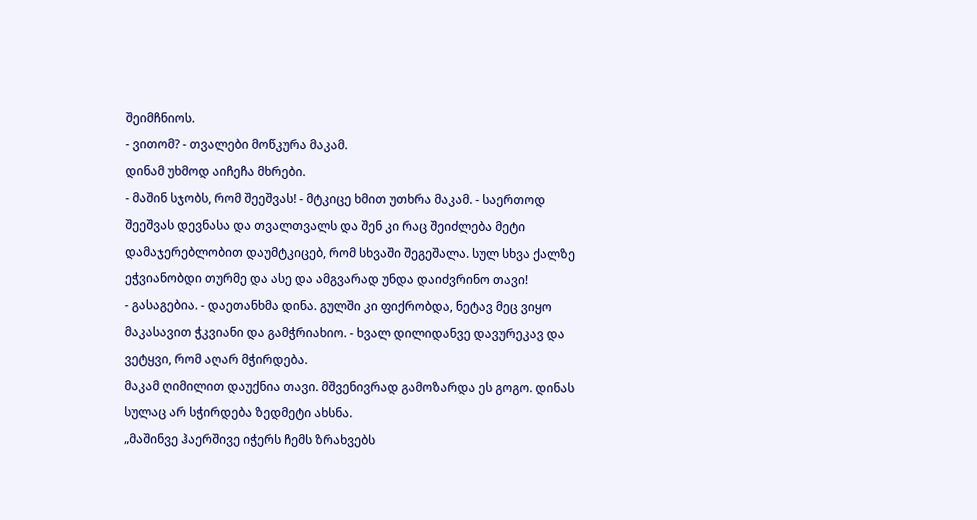შეიმჩნიოს.
- ვითომ? - თვალები მოწკურა მაკამ.
დინამ უხმოდ აიჩეჩა მხრები.
- მაშინ სჯობს, რომ შეეშვას! - მტკიცე ხმით უთხრა მაკამ. - საერთოდ შეეშვას დევნასა და თვალთვალს და შენ კი რაც შეიძლება მეტი დამაჯერებლობით დაუმტკიცებ, რომ სხვაში შეგეშალა. სულ სხვა ქალზე ეჭვიანობდი თურმე და ასე და ამგვარად უნდა დაიძვრინო თავი!
- გასაგებია. - დაეთანხმა დინა. გულში კი ფიქრობდა, ნეტავ მეც ვიყო მაკასავით ჭკვიანი და გამჭრიახიო. - ხვალ დილიდანვე დავურეკავ და ვეტყვი, რომ აღარ მჭირდება.
მაკამ ღიმილით დაუქნია თავი. მშვენივრად გამოზარდა ეს გოგო. დინას სულაც არ სჭირდება ზედმეტი ახსნა.
„მაშინვე ჰაერშივე იჭერს ჩემს ზრახვებს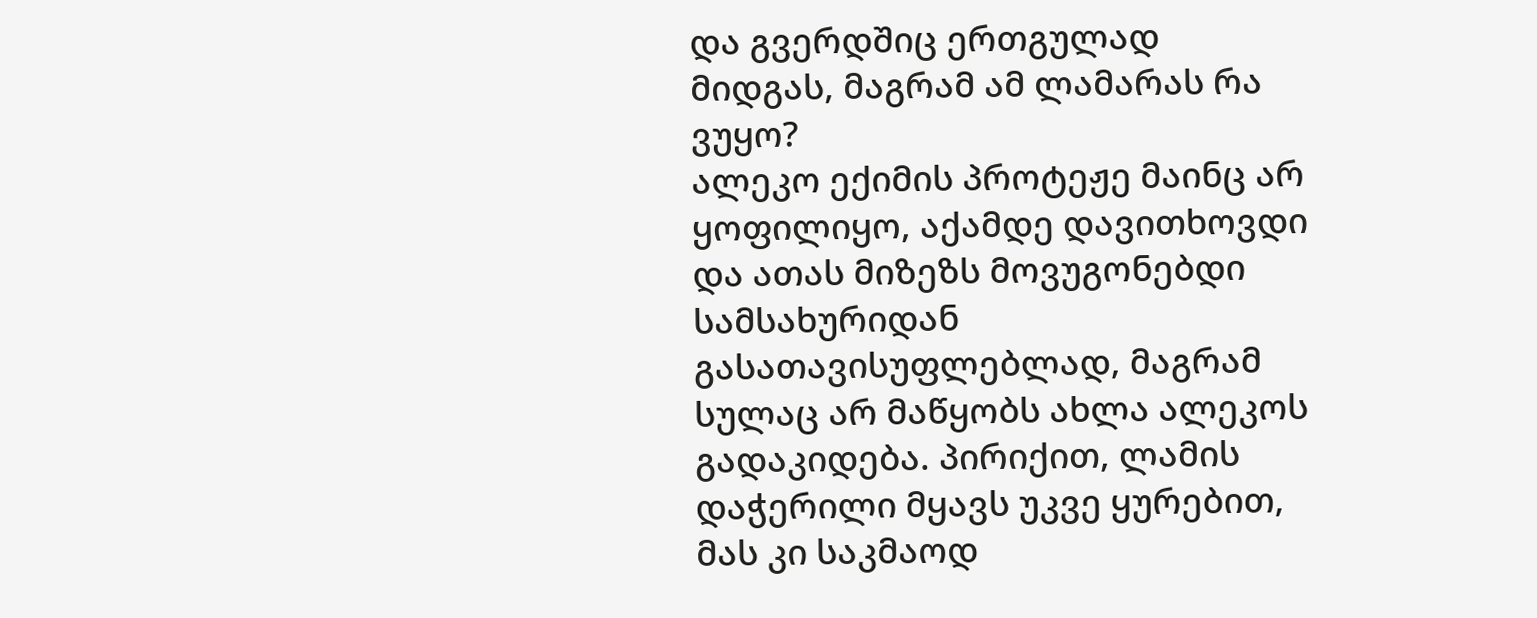და გვერდშიც ერთგულად მიდგას, მაგრამ ამ ლამარას რა ვუყო?
ალეკო ექიმის პროტეჟე მაინც არ ყოფილიყო, აქამდე დავითხოვდი და ათას მიზეზს მოვუგონებდი სამსახურიდან გასათავისუფლებლად, მაგრამ სულაც არ მაწყობს ახლა ალეკოს გადაკიდება. პირიქით, ლამის დაჭერილი მყავს უკვე ყურებით, მას კი საკმაოდ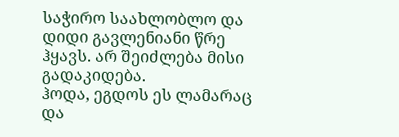საჭირო საახლობლო და დიდი გავლენიანი წრე ჰყავს. არ შეიძლება მისი გადაკიდება.
ჰოდა, ეგდოს ეს ლამარაც და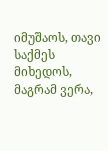იმუშაოს, თავი საქმეს მიხედოს, მაგრამ ვერა,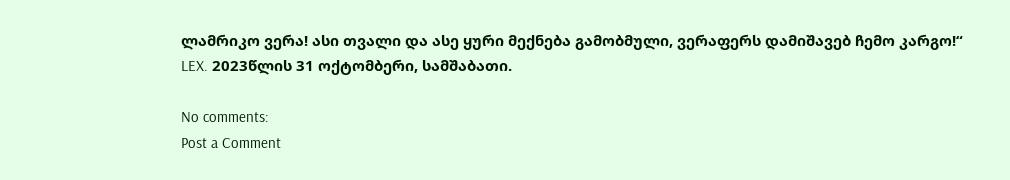ლამრიკო ვერა! ასი თვალი და ასე ყური მექნება გამობმული, ვერაფერს დამიშავებ ჩემო კარგო!“
LEX. 2023წლის 31 ოქტომბერი, სამშაბათი.

No comments:
Post a Comment